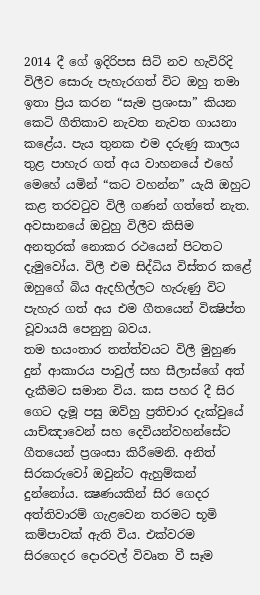2014 දී ගේ ඉදිරිපස සිටි නව හැවිරිදි විලීව සොරු පැහැරගත් විට ඔහු තමා ඉතා ප්‍රිය කරන “සැම ප්‍රශංසා” කියන කෙටි ගීතිකාව නැවත නැවත ගායනා කළේය. පැය තුනක එම දරුණු කාලය තුළ පාහැර ගත් අය වාහනයේ එහේ මෙහේ යමින් “කට වහන්න” යැයි ඔහුට කළ තරවටුව විලී ගණන් ගත්තේ නැත. අවසානයේ ඔවුහු විලීව කිසිම අනතුරක් නොකර රථයෙන් පිටතට දැමුවෝය. විලී එම සිද්ධිය විස්තර කළේ ඔහුගේ බිය ඇදහිල්ලට හැරුණු විට පැහැර ගත් අය එම ගීතයෙන් වික්‍ෂිප්ත වූවායයි පෙනුනු බවය.
තම භයංතාර තත්ත්වයට විලී මුහුණ දුන් ආකාරය පාවුල් සහ සීලාස්ගේ අත් දැකීමට සමාන විය. කස පහර දී සිර ගෙට දැමූ පසු ඔව්හු ප්‍රතිචාර දැක්වුයේ යාච්ඤාවෙන් සහ දෙවියන්වහන්සේට ගීතයෙන් ප්‍රශංසා කිරීමෙනි. අනිත් සිරකරුවෝ ඔවුන්ට ඇහුම්කන් දුන්නෝය. ක්‍ෂණයකින් සිර ගෙදර අත්තිවාරම් ගැළවෙන තරමට භූමි කම්පාවක් ඇති විය. එක්වරම සිරගෙදර දොරවල් විවෘත වී සෑම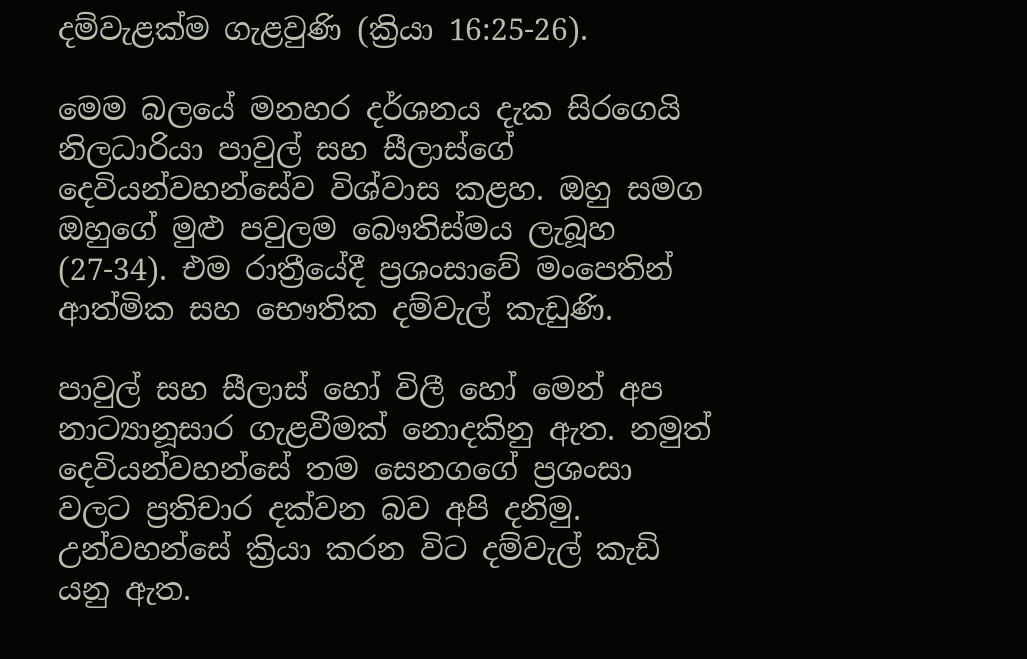දම්වැළක්ම ගැළවුණි (ක්‍රියා 16:25-26).

මෙම බලයේ මනහර දර්ශනය දැක සිරගෙයි නිලධාරියා පාවුල් සහ සීලාස්ගේ දෙවියන්වහන්සේව විශ්වාස කළහ. ඔහු සමග ඔහුගේ මුළු පවුලම බෞතිස්මය ලැබූහ (27-34). එම රාත්‍රීයේදී ප්‍රශංසාවේ මංපෙතින් ආත්මික සහ භෞතික දම්වැල් කැඩුණි.

පාවුල් සහ සීලාස් හෝ විලී හෝ මෙන් අප නාට්‍යානූසාර ගැළවීමක් නොදකිනු ඇත. නමුත් දෙවියන්වහන්සේ තම සෙනගගේ ප්‍රශංසා වලට ප්‍රතිචාර දක්වන බව අපි දනිමු. උන්වහන්සේ ක්‍රියා කරන විට දම්වැල් කැඩි යනු ඇත.